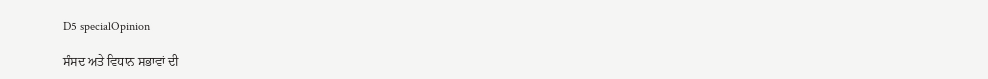D5 specialOpinion

ਸੰਸਦ ਅਤੇ ਵਿਧਾਨ ਸਭਾਵਾਂ ਦੀ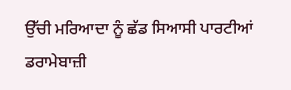ਉੱਚੀ ਮਰਿਆਦਾ ਨੂੰ ਛੱਡ ਸਿਆਸੀ ਪਾਰਟੀਆਂ ਡਰਾਮੇਬਾਜ਼ੀ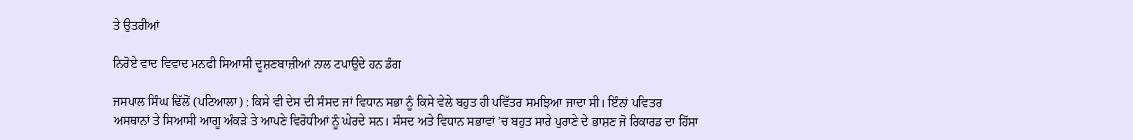ਤੇ ਉਤਰੀਆਂ

ਨਿਰੋਏ ਵਾਦ ਵਿਵਾਦ ਮਨਫੀ ਸਿਆਸੀ ਦੂਸ਼ਣਬਾਜ਼ੀਆਂ ਨਾਲ ਟਪਾਉਦੇ ਹਨ ਡੰਗ

ਜਸਪਾਲ ਸਿੰਘ ਢਿੱਲੋਂ (ਪਟਿਆਲਾ) : ਕਿਸੇ ਵੀ ਦੇਸ ਦੀ ਸੰਸਦ ਜਾਂ ਵਿਧਾਨ ਸਭਾ ਨੂੰ ਕਿਸੇ ਵੇਲੇ ਬਹੁਤ ਹੀ ਪਵਿੱਤਰ ਸਮਝਿਆ ਜਾਦਾ ਸੀ। ਇੰਨਾਂ ਪਵਿਤਰ ਅਸਥਾਨਾਂ ਤੇ ਸਿਆਸੀ ਆਗੂ ਅੰਕੜੇ ਤੇ ਆਪਣੇ ਵਿਰੋਧੀਆਂ ਨੂੰ ਘੇਰਦੇ ਸਨ। ਸੰਸਦ ਅਤੇ ਵਿਧਾਨ ਸਭਾਵਾਂ ’ਚ ਬਹੁਤ ਸਾਰੇ ਪੁਰਾਣੇ ਦੇ ਭਾਸ਼ਣ ਜੋ ਰਿਕਾਰਡ ਦਾ ਹਿੱਸਾ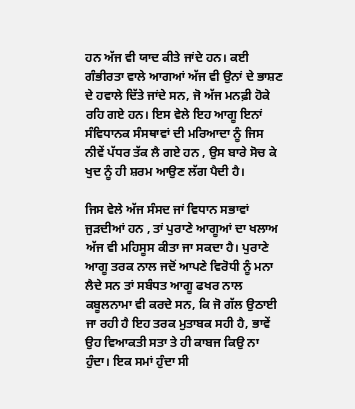ਹਨ ਅੱਜ ਵੀ ਯਾਦ ਕੀਤੇ ਜਾਂਦੇ ਹਨ। ਕਈ ਗੰਭੀਰਤਾ ਵਾਲੇ ਆਗਆਂ ਅੱਜ ਵੀ ਉਨਾਂ ਦੇ ਭਾਸ਼ਣ ਦੇ ਹਵਾਲੇ ਦਿੱਤੇ ਜਾਂਦੇ ਸਨ, ਜੋ ਅੱਜ ਮਨਫ਼ੀ ਹੋਕੇ ਰਹਿ ਗਏ ਹਨ। ਇਸ ਵੇਲੇ ਇਹ ਆਗੂ ਇਨਾਂ ਸੰਵਿਧਾਨਕ ਸੰਸਥਾਵਾਂ ਦੀ ਮਰਿਆਦਾ ਨੂੰ ਜਿਸ ਨੀਵੇਂ ਪੱਧਰ ਤੱਕ ਲੈ ਗਏ ਹਨ , ਉਸ ਬਾਰੇ ਸੋਚ ਕੇ ਖੁਦ ਨੂੰ ਹੀ ਸ਼ਰਮ ਆਉਣ ਲੱਗ ਪੈਦੀ ਹੈ।

ਜਿਸ ਵੇਲੇ ਅੱਜ ਸੰਸਦ ਜਾਂ ਵਿਧਾਨ ਸਭਾਵਾਂ ਜੁੜਦੀਆਂ ਹਨ , ਤਾਂ ਪੁਰਾਣੇ ਆਗੂਆਂ ਦਾ ਖਲਾਅ ਅੱਜ ਵੀ ਮਹਿਸੂਸ ਕੀਤਾ ਜਾ ਸਕਦਾ ਹੈ। ਪੁਰਾਣੇ ਆਗੂ ਤਰਕ ਨਾਲ ਜਦੋਂ ਆਪਣੇ ਵਿਰੋਧੀ ਨੂੰ ਮਨਾ ਲੈਦੇ ਸਨ ਤਾਂ ਸਬੰਧਤ ਆਗੂ ਫਖਰ ਨਾਲ ਕਬੂਲਨਾਮਾ ਵੀ ਕਰਦੇ ਸਨ, ਕਿ ਜੋ ਗੱਲ ਉਠਾਈ ਜਾ ਰਹੀ ਹੈ ਇਹ ਤਰਕ ਮੁਤਾਬਕ ਸਹੀ ਹੈ, ਭਾਵੇਂ ਉਹ ਵਿਆਕਤੀ ਸਤਾ ਤੇ ਹੀ ਕਾਬਜ ਕਿਉ ਨਾ ਹੁੰਦਾ। ਇਕ ਸਮਾਂ ਹੁੰਦਾ ਸੀ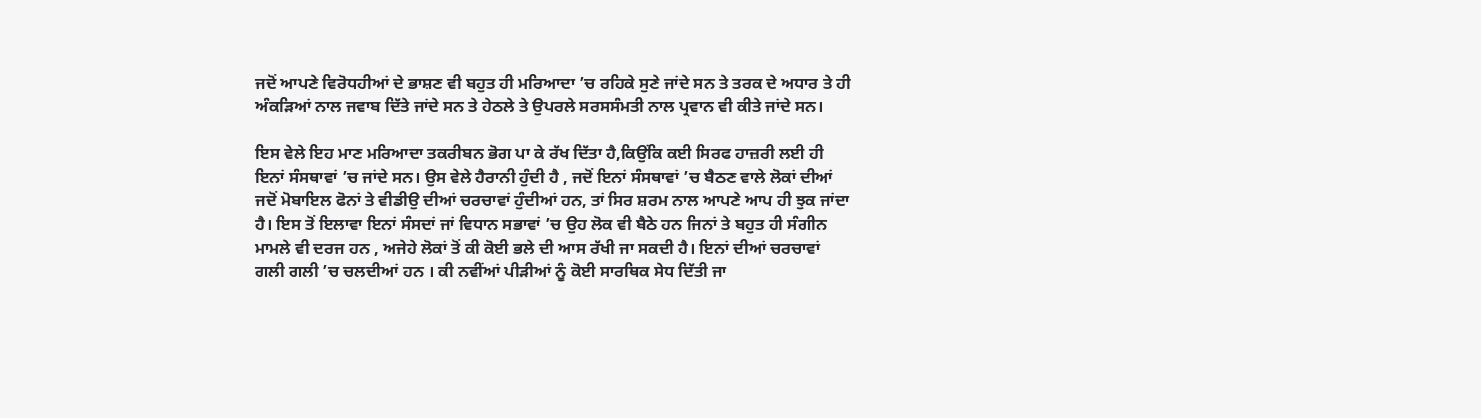ਜਦੋਂ ਆਪਣੇ ਵਿਰੋਧਹੀਆਂ ਦੇ ਭਾਸ਼ਣ ਵੀ ਬਹੁਤ ਹੀ ਮਰਿਆਦਾ ’ਚ ਰਹਿਕੇ ਸੁਣੇ ਜਾਂਦੇ ਸਨ ਤੇ ਤਰਕ ਦੇ ਅਧਾਰ ਤੇ ਹੀ ਅੰਕੜਿਆਂ ਨਾਲ ਜਵਾਬ ਦਿੱਤੇ ਜਾਂਦੇ ਸਨ ਤੇ ਹੇਠਲੇ ਤੇ ਉਪਰਲੇ ਸਰਸਸੰਮਤੀ ਨਾਲ ਪ੍ਰਵਾਨ ਵੀ ਕੀਤੇ ਜਾਂਦੇ ਸਨ।

ਇਸ ਵੇਲੇ ਇਹ ਮਾਣ ਮਰਿਆਦਾ ਤਕਰੀਬਨ ਭੋਗ ਪਾ ਕੇ ਰੱਖ ਦਿੱਤਾ ਹੈ,ਕਿਉਂਕਿ ਕਈ ਸਿਰਫ ਹਾਜ਼ਰੀ ਲਈ ਹੀ ਇਨਾਂ ਸੰਸਥਾਵਾਂ ’ਚ ਜਾਂਦੇ ਸਨ। ਉਸ ਵੇਲੇ ਹੈਰਾਨੀ ਹੁੰਦੀ ਹੈ , ਜਦੋਂ ਇਨਾਂ ਸੰਸਥਾਵਾਂ ’ਚ ਬੈਠਣ ਵਾਲੇ ਲੋਕਾਂ ਦੀਆਂ ਜਦੋਂ ਮੋਬਾਇਲ ਫੋਨਾਂ ਤੇ ਵੀਡੀਉ ਦੀਆਂ ਚਰਚਾਵਾਂ ਹੁੰਦੀਆਂ ਹਨ, ਤਾਂ ਸਿਰ ਸ਼ਰਮ ਨਾਲ ਆਪਣੇ ਆਪ ਹੀ ਝੁਕ ਜਾਂਦਾ ਹੈ। ਇਸ ਤੋਂ ਇਲਾਵਾ ਇਨਾਂ ਸੰਸਦਾਂ ਜਾਂ ਵਿਧਾਨ ਸਭਾਵਾਂ ’ਚ ਉਹ ਲੋਕ ਵੀ ਬੈਠੇ ਹਨ ਜਿਨਾਂ ਤੇ ਬਹੁਤ ਹੀ ਸੰਗੀਨ ਮਾਮਲੇ ਵੀ ਦਰਜ ਹਨ , ਅਜੇਹੇ ਲੋਕਾਂ ਤੋਂ ਕੀ ਕੋਈ ਭਲੇ ਦੀ ਆਸ ਰੱਖੀ ਜਾ ਸਕਦੀ ਹੈ। ਇਨਾਂ ਦੀਆਂ ਚਰਚਾਵਾਂ ਗਲੀ ਗਲੀ ’ਚ ਚਲਦੀਆਂ ਹਨ । ਕੀ ਨਵੀਂਆਂ ਪੀੜੀਆਂ ਨੂੰ ਕੋਈ ਸਾਰਥਿਕ ਸੇਧ ਦਿੱਤੀ ਜਾ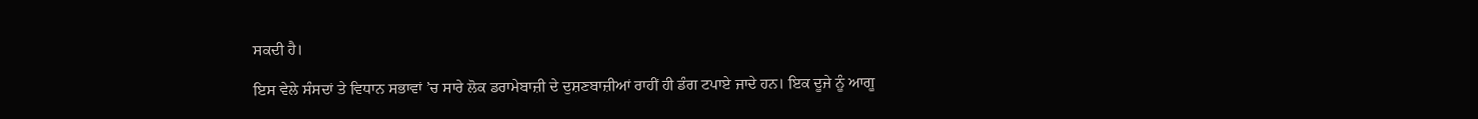ਸਕਦੀ ਹੈ।

ਇਸ ਵੇਲੇ ਸੰਸਦਾਂ ਤੇ ਵਿਧਾਨ ਸਭਾਵਾਂ ’ਚ ਸਾਰੇ ਲੋਕ ਡਰਾਮੇਬਾਜ਼ੀ ਦੇ ਦੁਸ਼ਣਬਾਜ਼ੀਆਂ ਰਾਹੀਂ ਹੀ ਡੰਗ ਟਪਾਏ ਜਾਦੇ ਹਨ। ਇਕ ਦੂਜੇ ਨੂੰ ਆਗੂ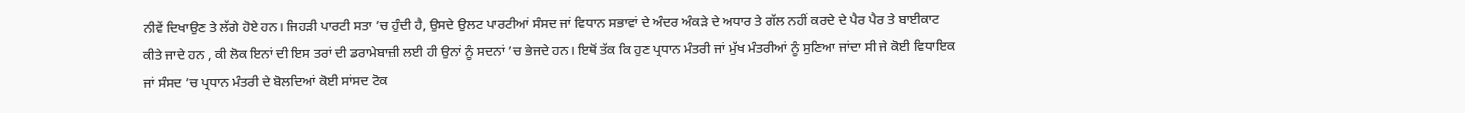ਨੀਵੇਂ ਦਿਖਾਉਣ ਤੇ ਲੱਗੇ ਹੋਏ ਹਨ। ਜਿਹੜੀ ਪਾਰਟੀ ਸਤਾ ’ਚ ਹੁੰਦੀ ਹੈ, ਉਸਦੇ ਉਲਟ ਪਾਰਟੀਆਂ ਸੰਸਦ ਜਾਂ ਵਿਧਾਨ ਸਭਾਵਾਂ ਦੇ ਅੰਦਰ ਅੰਕੜੇ ਦੇ ਅਧਾਰ ਤੇ ਗੱਲ ਨਹੀਂ ਕਰਦੇ ਦੇ ਪੈਰ ਪੈਰ ਤੇ ਬਾਈਕਾਟ ਕੀਤੇ ਜਾਦੇ ਹਨ , ਕੀ ਲੋਕ ਇਨਾਂ ਦੀ ਇਸ ਤਰਾਂ ਦੀ ਡਰਾਮੇਬਾਜ਼ੀ ਲਈ ਹੀ ਉਨਾਂ ਨੂੰ ਸਦਨਾਂ ’ਚ ਭੇਜਦੇ ਹਨ। ਇਥੋਂ ਤੱਕ ਕਿ ਹੁਣ ਪ੍ਰਧਾਨ ਮੰਤਰੀ ਜਾਂ ਮੁੱਖ ਮੰਤਰੀਆਂ ਨੂੰ ਸੁਣਿਆ ਜਾਂਦਾ ਸੀ ਜੇ ਕੋਈ ਵਿਧਾਇਕ ਜਾਂ ਸੰਸਦ ’ਚ ਪ੍ਰਧਾਨ ਮੰਤਰੀ ਦੇ ਬੋਲਦਿਆਂ ਕੋਈ ਸਾਂਸਦ ਟੋਕ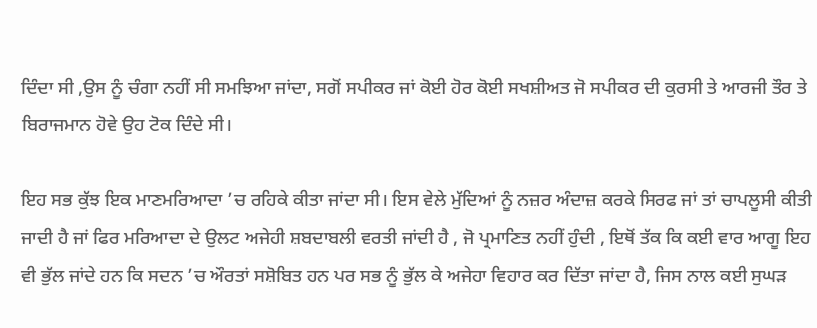ਦਿੰਦਾ ਸੀ ,ਉਸ ਨੂੰ ਚੰਗਾ ਨਹੀਂ ਸੀ ਸਮਝਿਆ ਜਾਂਦਾ, ਸਗੋਂ ਸਪੀਕਰ ਜਾਂ ਕੋਈ ਹੋਰ ਕੋਈ ਸਖਸ਼ੀਅਤ ਜੋ ਸਪੀਕਰ ਦੀ ਕੁਰਸੀ ਤੇ ਆਰਜੀ ਤੌਰ ਤੇ ਬਿਰਾਜਮਾਨ ਹੋਵੇ ਉਹ ਟੋਕ ਦਿੰਦੇ ਸੀ।

ਇਹ ਸਭ ਕੁੱਝ ਇਕ ਮਾਣਮਰਿਆਦਾ ’ਚ ਰਹਿਕੇ ਕੀਤਾ ਜਾਂਦਾ ਸੀ। ਇਸ ਵੇਲੇ ਮੁੱਦਿਆਂ ਨੂੰ ਨਜ਼ਰ ਅੰਦਾਜ਼ ਕਰਕੇ ਸਿਰਫ ਜਾਂ ਤਾਂ ਚਾਪਲੂਸੀ ਕੀਤੀ ਜਾਦੀ ਹੈ ਜਾਂ ਫਿਰ ਮਰਿਆਦਾ ਦੇ ਉਲਟ ਅਜੇਹੀ ਸ਼ਬਦਾਬਲੀ ਵਰਤੀ ਜਾਂਦੀ ਹੈ , ਜੋ ਪ੍ਰਮਾਣਿਤ ਨਹੀਂ ਹੁੰਦੀ , ਇਥੋਂ ਤੱਕ ਕਿ ਕਈ ਵਾਰ ਆਗੂ ਇਹ ਵੀ ਭੁੱਲ ਜਾਂਦੇ ਹਨ ਕਿ ਸਦਨ ’ਚ ਔਰਤਾਂ ਸਸ਼ੋਬਿਤ ਹਨ ਪਰ ਸਭ ਨੂੰ ਭੁੱਲ ਕੇ ਅਜੇਹਾ ਵਿਹਾਰ ਕਰ ਦਿੱਤਾ ਜਾਂਦਾ ਹੈ, ਜਿਸ ਨਾਲ ਕਈ ਸੁਘੜ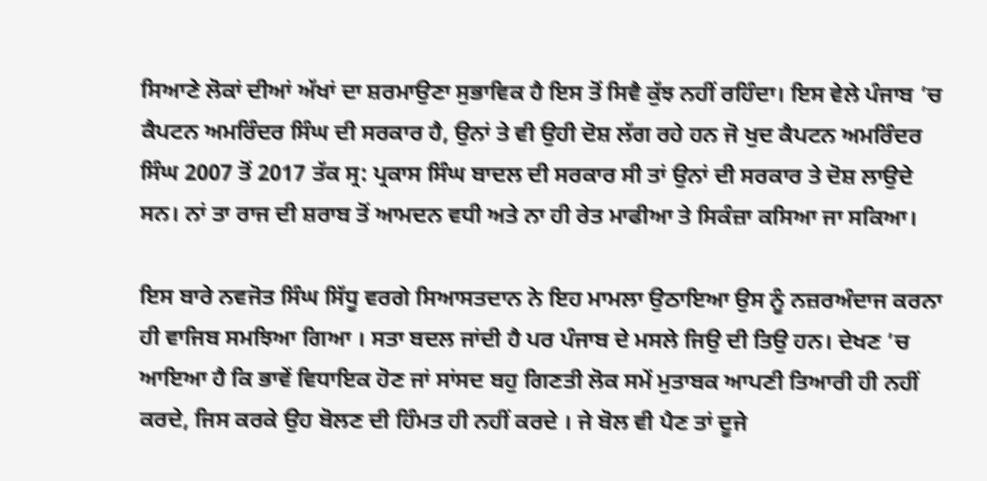ਸਿਆਣੇ ਲੋਕਾਂ ਦੀਆਂ ਅੱਖਾਂ ਦਾ ਸ਼ਰਮਾਉਣਾ ਸੁਭਾਵਿਕ ਹੈ ਇਸ ਤੋਂ ਸਿਵੈ ਕੁੱਝ ਨਹੀਂ ਰਹਿੰਦਾ। ਇਸ ਵੇਲੇ ਪੰਜਾਬ ’ਚ ਕੈਪਟਨ ਅਮਰਿੰਦਰ ਸਿੰਘ ਦੀ ਸਰਕਾਰ ਹੈ, ਉਨਾਂ ਤੇ ਵੀ ਉਹੀ ਦੋਸ਼ ਲੱਗ ਰਹੇ ਹਨ ਜੋ ਖੁਦ ਕੈਪਟਨ ਅਮਰਿੰਦਰ ਸਿੰਘ 2007 ਤੋਂ 2017 ਤੱਕ ਸ੍ਰ: ਪ੍ਰਕਾਸ ਸਿੰਘ ਬਾਦਲ ਦੀ ਸਰਕਾਰ ਸੀ ਤਾਂ ਉਨਾਂ ਦੀ ਸਰਕਾਰ ਤੇ ਦੋਸ਼ ਲਾਉਦੇ ਸਨ। ਨਾਂ ਤਾ ਰਾਜ ਦੀ ਸ਼ਰਾਬ ਤੋਂ ਆਮਦਨ ਵਧੀ ਅਤੇ ਨਾ ਹੀ ਰੇਤ ਮਾਫੀਆ ਤੇ ਸਿਕੰਜ਼ਾ ਕਸਿਆ ਜਾ ਸਕਿਆ।

ਇਸ ਬਾਰੇ ਨਵਜੋਤ ਸਿੰਘ ਸਿੱਧੂ ਵਰਗੇ ਸਿਆਸਤਦਾਨ ਨੇ ਇਹ ਮਾਮਲਾ ਉਠਾਇਆ ਉਸ ਨੂੰ ਨਜ਼ਰਅੰਦਾਜ ਕਰਨਾ ਹੀ ਵਾਜਿਬ ਸਮਝਿਆ ਗਿਆ । ਸਤਾ ਬਦਲ ਜਾਂਦੀ ਹੈ ਪਰ ਪੰਜਾਬ ਦੇ ਮਸਲੇ ਜਿਉ ਦੀ ਤਿਉ ਹਨ। ਦੇਖਣ ’ਚ ਆਇਆ ਹੈ ਕਿ ਭਾਵੇਂ ਵਿਧਾਇਕ ਹੋਣ ਜਾਂ ਸਾਂਸਦ ਬਹੁ ਗਿਣਤੀ ਲੋਕ ਸਮੇਂ ਮੁਤਾਬਕ ਆਪਣੀ ਤਿਆਰੀ ਹੀ ਨਹੀਂ ਕਰਦੇ, ਜਿਸ ਕਰਕੇ ਉਹ ਬੋਲਣ ਦੀ ਹਿੰਮਤ ਹੀ ਨਹੀਂ ਕਰਦੇ । ਜੇ ਬੋਲ ਵੀ ਪੈਣ ਤਾਂ ਦੂਜੇ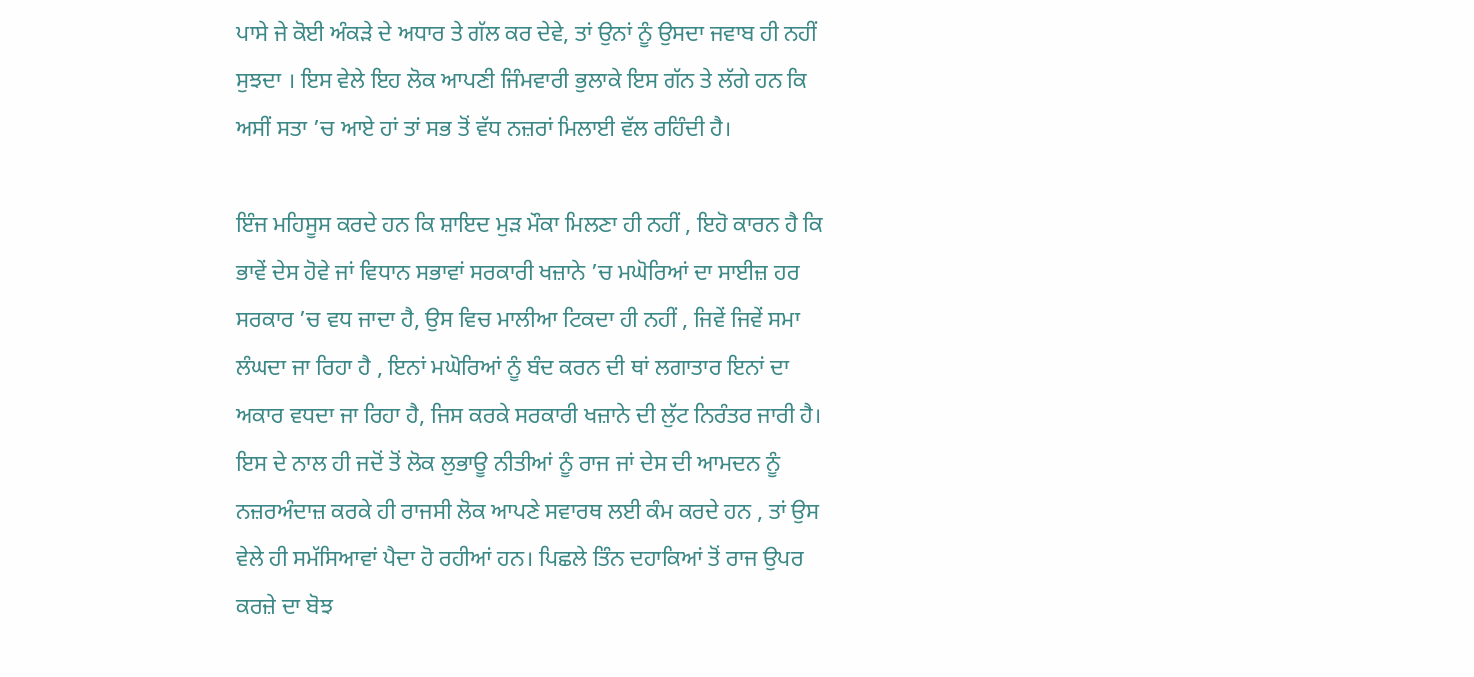ਪਾਸੇ ਜੇ ਕੋਈ ਅੰਕੜੇ ਦੇ ਅਧਾਰ ਤੇ ਗੱਲ ਕਰ ਦੇਵੇ, ਤਾਂ ਉਨਾਂ ਨੂੰ ਉਸਦਾ ਜਵਾਬ ਹੀ ਨਹੀਂ ਸੁਝਦਾ । ਇਸ ਵੇਲੇ ਇਹ ਲੋਕ ਆਪਣੀ ਜਿੰਮਵਾਰੀ ਭੁਲਾਕੇ ਇਸ ਗੱਨ ਤੇ ਲੱਗੇ ਹਨ ਕਿ ਅਸੀਂ ਸਤਾ ’ਚ ਆਏ ਹਾਂ ਤਾਂ ਸਭ ਤੋਂ ਵੱਧ ਨਜ਼ਰਾਂ ਮਿਲਾਈ ਵੱਲ ਰਹਿੰਦੀ ਹੈ।

ਇੰਜ ਮਹਿਸੂਸ ਕਰਦੇ ਹਨ ਕਿ ਸ਼ਾਇਦ ਮੁੜ ਮੌਕਾ ਮਿਲਣਾ ਹੀ ਨਹੀਂ , ਇਹੋ ਕਾਰਨ ਹੈ ਕਿ ਭਾਵੇਂ ਦੇਸ ਹੋਵੇ ਜਾਂ ਵਿਧਾਨ ਸਭਾਵਾਂ ਸਰਕਾਰੀ ਖਜ਼ਾਨੇ ’ਚ ਮਘੋਰਿਆਂ ਦਾ ਸਾਈਜ਼ ਹਰ ਸਰਕਾਰ ’ਚ ਵਧ ਜਾਦਾ ਹੈ, ਉਸ ਵਿਚ ਮਾਲੀਆ ਟਿਕਦਾ ਹੀ ਨਹੀਂ , ਜਿਵੇਂ ਜਿਵੇਂ ਸਮਾ ਲੰਘਦਾ ਜਾ ਰਿਹਾ ਹੈ , ਇਨਾਂ ਮਘੋਰਿਆਂ ਨੂੰ ਬੰਦ ਕਰਨ ਦੀ ਥਾਂ ਲਗਾਤਾਰ ਇਨਾਂ ਦਾ ਅਕਾਰ ਵਧਦਾ ਜਾ ਰਿਹਾ ਹੈ, ਜਿਸ ਕਰਕੇ ਸਰਕਾਰੀ ਖਜ਼ਾਨੇ ਦੀ ਲੁੱਟ ਨਿਰੰਤਰ ਜਾਰੀ ਹੈ। ਇਸ ਦੇ ਨਾਲ ਹੀ ਜਦੋਂ ਤੋਂ ਲੋਕ ਲੁਭਾਊ ਨੀਤੀਆਂ ਨੂੰ ਰਾਜ ਜਾਂ ਦੇਸ ਦੀ ਆਮਦਨ ਨੂੰ ਨਜ਼ਰਅੰਦਾਜ਼ ਕਰਕੇ ਹੀ ਰਾਜਸੀ ਲੋਕ ਆਪਣੇ ਸਵਾਰਥ ਲਈ ਕੰਮ ਕਰਦੇ ਹਨ , ਤਾਂ ਉਸ ਵੇਲੇ ਹੀ ਸਮੱਸਿਆਵਾਂ ਪੈਦਾ ਹੋ ਰਹੀਆਂ ਹਨ। ਪਿਛਲੇ ਤਿੰਨ ਦਹਾਕਿਆਂ ਤੋਂ ਰਾਜ ਉਪਰ ਕਰਜ਼ੇ ਦਾ ਬੋਝ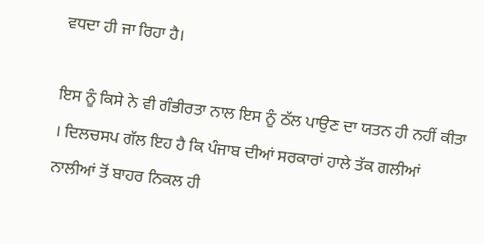ਵਧਦਾ ਹੀ ਜਾ ਰਿਹਾ ਹੈ।

ਇਸ ਨੂੰ ਕਿਸੇ ਨੇ ਵੀ ਗੰਭੀਰਤਾ ਨਾਲ ਇਸ ਨੂੰ ਠੱਲ ਪਾਉਣ ਦਾ ਯਤਨ ਹੀ ਨਹੀਂ ਕੀਤਾ । ਦਿਲਚਸਪ ਗੱਲ ਇਹ ਹੈ ਕਿ ਪੰਜਾਬ ਦੀਆਂ ਸਰਕਾਰਾਂ ਹਾਲੇ ਤੱਕ ਗਲੀਆਂ ਨਾਲੀਆਂ ਤੋਂ ਬਾਹਰ ਨਿਕਲ ਹੀ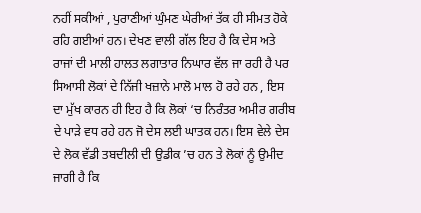ਨਹੀਂ ਸਕੀਆਂ , ਪੁਰਾਣੀਆਂ ਘੁੰਮਣ ਘੇਰੀਆਂ ਤੱਕ ਹੀ ਸੀਮਤ ਹੋਕੇ ਰਹਿ ਗਈਆਂ ਹਨ। ਦੇਖਣ ਵਾਲੀ ਗੱਲ ਇਹ ਹੈ ਕਿ ਦੇਸ ਅਤੇ ਰਾਜਾਂ ਦੀ ਮਾਲੀ ਹਾਲਤ ਲਗਾਤਾਰ ਨਿਘਾਰ ਵੱਲ ਜਾ ਰਹੀ ਹੈ ਪਰ ਸਿਆਸੀ ਲੋਕਾਂ ਦੇ ਨਿੱਜੀ ਖਜ਼ਾਨੇ ਮਾਲੋ ਮਾਲ ਹੋ ਰਹੇ ਹਨ , ਇਸ ਦਾ ਮੁੱਖ ਕਾਰਨ ਹੀ ਇਹ ਹੈ ਕਿ ਲੋਕਾਂ ‘ਚ ਨਿਰੰਤਰ ਅਮੀਰ ਗਰੀਬ ਦੇ ਪਾੜੇ ਵਧ ਰਹੇ ਹਨ ਜੋ ਦੇਸ ਲਈ ਘਾਤਕ ਹਨ। ਇਸ ਵੇਲੇ ਦੇਸ ਦੇ ਲੋਕ ਵੱਡੀ ਤਬਦੀਲੀ ਦੀ ਉਡੀਕ ’ਚ ਹਨ ਤੇ ਲੋਕਾਂ ਨੂੰ ਉਮੀਦ ਜਾਗੀ ਹੈ ਕਿ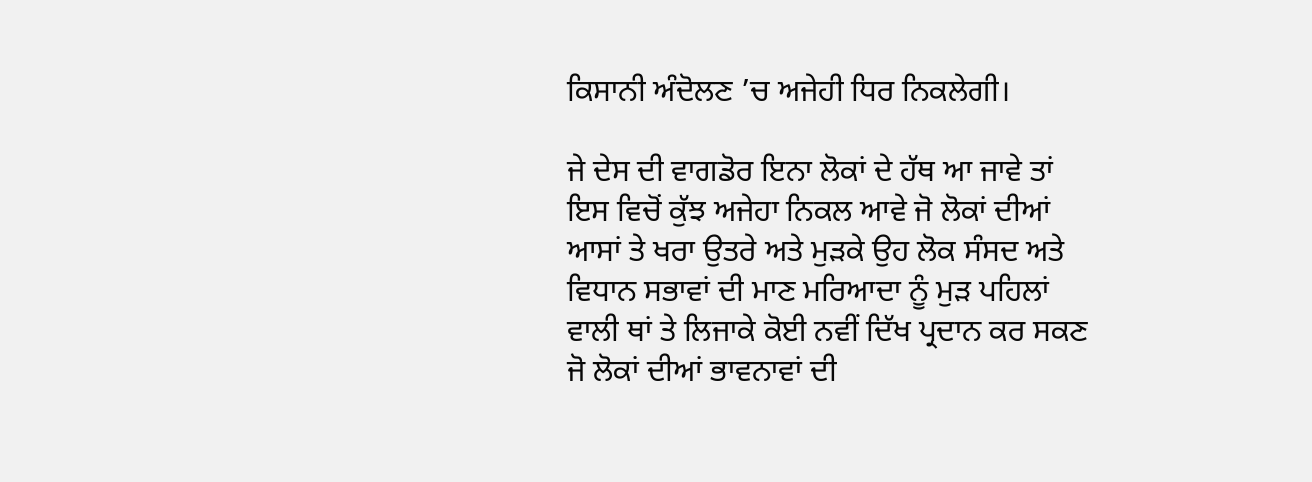ਕਿਸਾਨੀ ਅੰਦੋਲਣ ’ਚ ਅਜੇਹੀ ਧਿਰ ਨਿਕਲੇਗੀ।

ਜੇ ਦੇਸ ਦੀ ਵਾਗਡੋਰ ਇਨਾ ਲੋਕਾਂ ਦੇ ਹੱਥ ਆ ਜਾਵੇ ਤਾਂ ਇਸ ਵਿਚੋਂ ਕੁੱਝ ਅਜੇਹਾ ਨਿਕਲ ਆਵੇ ਜੋ ਲੋਕਾਂ ਦੀਆਂ ਆਸਾਂ ਤੇ ਖਰਾ ਉਤਰੇ ਅਤੇ ਮੁੜਕੇ ਉਹ ਲੋਕ ਸੰਸਦ ਅਤੇ ਵਿਧਾਨ ਸਭਾਵਾਂ ਦੀ ਮਾਣ ਮਰਿਆਦਾ ਨੂੰ ਮੁੜ ਪਹਿਲਾਂ ਵਾਲੀ ਥਾਂ ਤੇ ਲਿਜਾਕੇ ਕੋਈ ਨਵੀਂ ਦਿੱਖ ਪ੍ਰਦਾਨ ਕਰ ਸਕਣ ਜੋ ਲੋਕਾਂ ਦੀਆਂ ਭਾਵਨਾਵਾਂ ਦੀ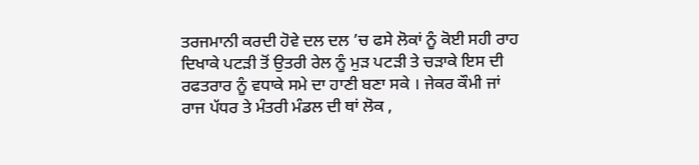ਤਰਜਮਾਨੀ ਕਰਦੀ ਹੋਵੇ ਦਲ ਦਲ ’ਚ ਫਸੇ ਲੋਕਾਂ ਨੂੰ ਕੋਈ ਸਹੀ ਰਾਹ ਦਿਖਾਕੇ ਪਟੜੀ ਤੋਂ ਉਤਰੀ ਰੇਲ ਨੂੰ ਮੁੜ ਪਟੜੀ ਤੇ ਚੜਾਕੇ ਇਸ ਦੀ ਰਫਤਰਾਰ ਨੂੰ ਵਧਾਕੇ ਸਮੇ ਦਾ ਹਾਣੀ ਬਣਾ ਸਕੇ । ਜੇਕਰ ਕੌਮੀ ਜਾਂ ਰਾਜ ਪੱਧਰ ਤੇ ਮੰਤਰੀ ਮੰਡਲ ਦੀ ਥਾਂ ਲੋਕ ,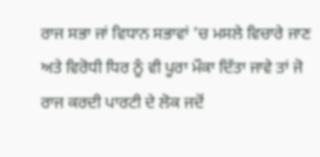ਰਾਜ ਸਭਾ ਜਾਂ ਵਿਧਾਨ ਸਭਾਵਾਂ ’ਚ ਮਸਲੇ ਵਿਚਾਰੇ ਜਾਣ ਅਤੇ ਵਿਰੋਧੀ ਧਿਰ ਨੂੰ ਵੀ ਪੂਰਾ ਮੌਕਾ ਦਿੱਤਾ ਜਾਵੇ ਤਾਂ ਜੋ ਰਾਜ ਕਰਦੀ ਪਾਰਟੀ ਦੇ ਲੋਕ ਜਦੋਂ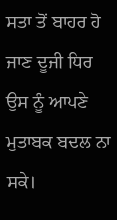ਸਤਾ ਤੋਂ ਬਾਹਰ ਹੋ ਜਾਣ ਦੂਜੀ ਧਿਰ ਉਸ ਨੂੰ ਆਪਣੇ ਮੁਤਾਬਕ ਬਦਲ ਨਾ ਸਕੇ।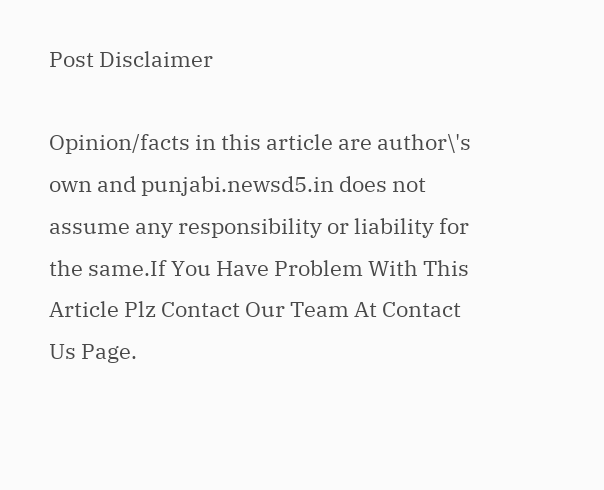Post Disclaimer

Opinion/facts in this article are author\'s own and punjabi.newsd5.in does not assume any responsibility or liability for the same.If You Have Problem With This Article Plz Contact Our Team At Contact Us Page.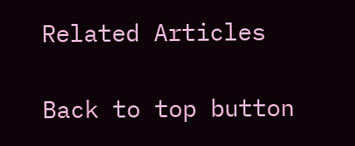Related Articles

Back to top button